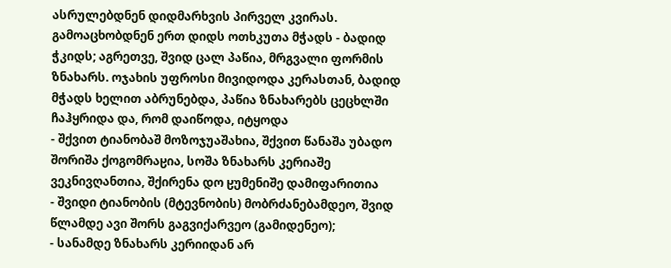ასრულებდნენ დიდმარხვის პირველ კვირას. გამოაცხობდნენ ერთ დიდს ოთხკუთა მჭადს - ბადიდ ჭკიდს; აგრეთვე, შვიდ ცალ პაწია, მრგვალი ფორმის ზნახარს. ოჯახის უფროსი მივიდოდა კერასთან, ბადიდ მჭადს ხელით აბრუნებდა, პაწია ზნახარებს ცეცხლში ჩაჰყრიდა და, რომ დაიწოდა, იტყოდა
- შქვით ტიანობაშ მოზოჯუაშახია, შქვით წანაშა უბადო შორიშა ქოგომრაჸია, სოშა ზნახარს კერიაშე ვეკნივღანთია, შქირენა დო ჸუმენიშე დამიფარითია
- შვიდი ტიანობის (მტევნობის) მობრძანებამდეო, შვიდ წლამდე ავი შორს გაგვიქარვეო (გამიდენეო);
- სანამდე ზნახარს კერიიდან არ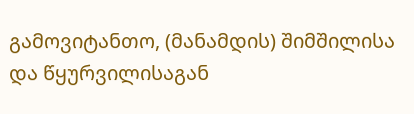გამოვიტანთო, (მანამდის) შიმშილისა და წყურვილისაგან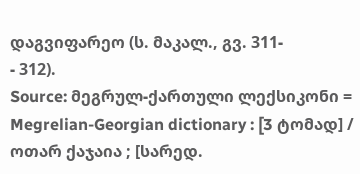დაგვიფარეო (ს. მაკალ., გვ. 311-
- 312).
Source: მეგრულ-ქართული ლექსიკონი = Megrelian-Georgian dictionary : [3 ტომად] / ოთარ ქაჯაია ; [სარედ.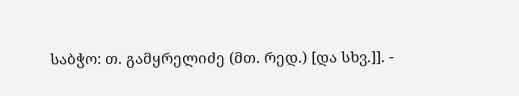საბჭო: თ. გამყრელიძე (მთ. რედ.) [და სხვ.]]. -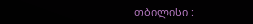თბილისი :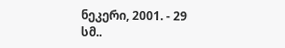ნეკერი, 2001. - 29 სმ..